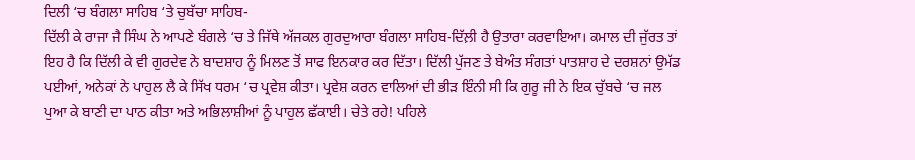ਦਿਲੀ ‘ਚ ਬੰਗਲਾ ਸਾਹਿਬ ‘ਤੇ ਚੁਬੱਚਾ ਸਾਹਿਬ-
ਦਿੱਲੀ ਕੇ ਰਾਜਾ ਜੈ ਸਿੰਘ ਨੇ ਆਪਣੇ ਬੰਗਲੇ ‘ਚ ਤੇ ਜਿੱਥੇ ਅੱਜਕਲ ਗੁਰਦੁਆਰਾ ਬੰਗਲਾ ਸਾਹਿਬ-ਦਿੱਲ਼ੀ ਹੈ ਉਤਾਰਾ ਕਰਵਾਇਆ। ਕਮਾਲ ਦੀ ਜੁੱਰਤ ਤਾਂ ਇਹ ਹੈ ਕਿ ਦਿੱਲੀ ਕੇ ਵੀ ਗੁਰਦੇਵ ਨੇ ਬਾਦਸ਼ਾਹ ਨੂੰ ਮਿਲਣ ਤੋਂ ਸਾਫ ਇਨਕਾਰ ਕਰ ਦਿੱਤਾ। ਦਿੱਲੀ ਪੁੱਜਣ ਤੇ ਬੇਅੰਤ ਸੰਗਤਾਂ ਪਾਤਸ਼ਾਹ ਦੇ ਦਰਸ਼ਨਾਂ ਉਮੱਡ ਪਈਆਂ, ਅਨੇਕਾਂ ਨੇ ਪਾਹੁਲ ਲੈ ਕੇ ਸਿੱਖ ਧਰਮ ‘ਚ ਪ੍ਰਵੇਸ਼ ਕੀਤਾ। ਪ੍ਰਵੇਸ਼ ਕਰਨ ਵਾਲਿਆਂ ਦੀ ਭੀੜ ਇੰਨੀ ਸੀ ਕਿ ਗੁਰੂ ਜੀ ਨੇ ਇਕ ਚੁੱਬਚੇ ‘ਚ ਜਲ ਪੁਆ ਕੇ ਬਾਣੀ ਦਾ ਪਾਠ ਕੀਤਾ ਅਤੇ ਅਭਿਲਾਸ਼ੀਆਂ ਨੂੰ ਪਾਹੁਲ ਛੱਕਾਈ। ਚੇਤੇ ਰਹੇ! ਪਹਿਲੇ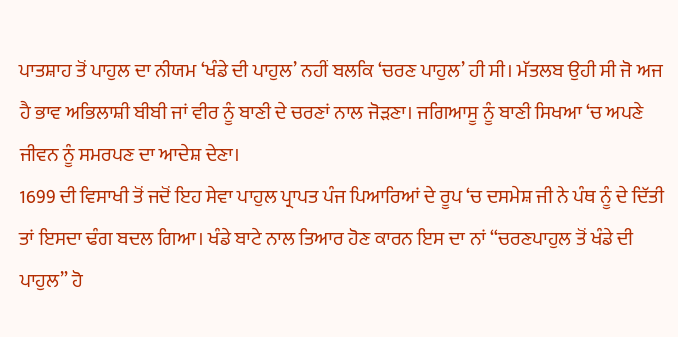ਪਾਤਸ਼ਾਹ ਤੋਂ ਪਾਹੁਲ ਦਾ ਨੀਯਮ ‘ਖੰਡੇ ਦੀ ਪਾਹੁਲ’ ਨਹੀਂ ਬਲਕਿ ‘ਚਰਣ ਪਾਹੁਲ’ ਹੀ ਸੀ। ਮੱਤਲਬ ਉਹੀ ਸੀ ਜੋ ਅਜ ਹੈ ਭਾਵ ਅਭਿਲਾਸ਼ੀ ਬੀਬੀ ਜਾਂ ਵੀਰ ਨੂੰ ਬਾਣੀ ਦੇ ਚਰਣਾਂ ਨਾਲ ਜੋੜਣਾ। ਜਗਿਆਸੂ ਨੂੰ ਬਾਣੀ ਸਿਖਆ ‘ਚ ਅਪਣੇ ਜੀਵਨ ਨੂੰ ਸਮਰਪਣ ਦਾ ਆਦੇਸ਼ ਦੇਣਾ।
1699 ਦੀ ਵਿਸਾਖੀ ਤੋਂ ਜਦੋਂ ਇਹ ਸੇਵਾ ਪਾਹੁਲ ਪ੍ਰਾਪਤ ਪੰਜ ਪਿਆਰਿਆਂ ਦੇ ਰੂਪ ‘ਚ ਦਸਮੇਸ਼ ਜੀ ਨੇ ਪੰਥ ਨੂੰ ਦੇ ਦਿੱਤੀ ਤਾਂ ਇਸਦਾ ਢੰਗ ਬਦਲ ਗਿਆ। ਖੰਡੇ ਬਾਟੇ ਨਾਲ ਤਿਆਰ ਹੋਣ ਕਾਰਨ ਇਸ ਦਾ ਨਾਂ “ਚਰਣਪਾਹੁਲ ਤੋਂ ਖੰਡੇ ਦੀ ਪਾਹੁਲ” ਹੋ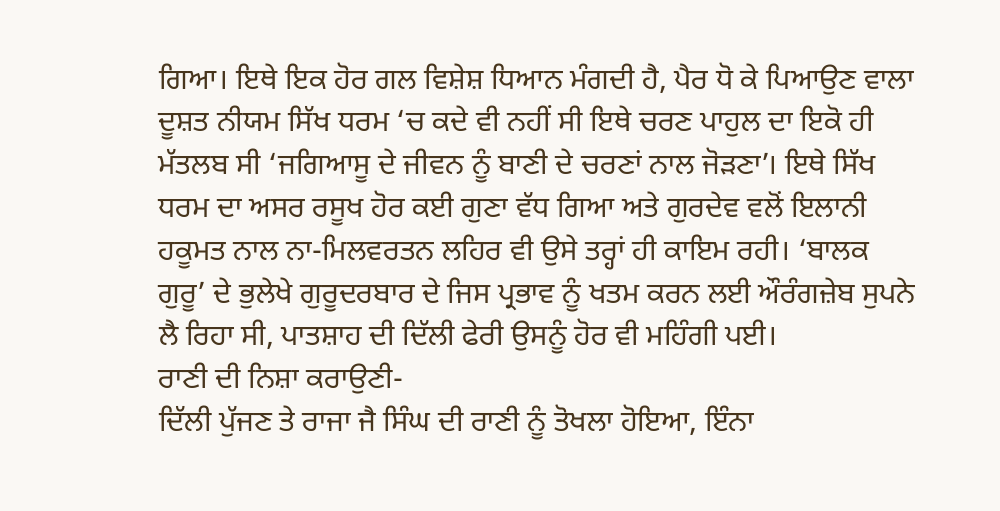ਗਿਆ। ਇਥੇ ਇਕ ਹੋਰ ਗਲ ਵਿਸ਼ੇਸ਼ ਧਿਆਨ ਮੰਗਦੀ ਹੈ, ਪੈਰ ਧੋ ਕੇ ਪਿਆਉਣ ਵਾਲਾ ਦੂਸ਼ਤ ਨੀਯਮ ਸਿੱਖ ਧਰਮ ‘ਚ ਕਦੇ ਵੀ ਨਹੀਂ ਸੀ ਇਥੇ ਚਰਣ ਪਾਹੁਲ ਦਾ ਇਕੋ ਹੀ ਮੱਤਲਬ ਸੀ ‘ਜਗਿਆਸੂ ਦੇ ਜੀਵਨ ਨੂੰ ਬਾਣੀ ਦੇ ਚਰਣਾਂ ਨਾਲ ਜੋੜਣਾ’। ਇਥੇ ਸਿੱਖ ਧਰਮ ਦਾ ਅਸਰ ਰਸੂਖ ਹੋਰ ਕਈ ਗੁਣਾ ਵੱਧ ਗਿਆ ਅਤੇ ਗੁਰਦੇਵ ਵਲੋਂ ਇਲਾਨੀ ਹਕੂਮਤ ਨਾਲ ਨਾ-ਮਿਲਵਰਤਨ ਲਹਿਰ ਵੀ ਉਸੇ ਤਰ੍ਹਾਂ ਹੀ ਕਾਇਮ ਰਹੀ। ‘ਬਾਲਕ ਗੁਰੂ’ ਦੇ ਭੁਲੇਖੇ ਗੁਰੂਦਰਬਾਰ ਦੇ ਜਿਸ ਪ੍ਰਭਾਵ ਨੂੰ ਖਤਮ ਕਰਨ ਲਈ ਔਰੰਗਜ਼ੇਬ ਸੁਪਨੇ ਲੈ ਰਿਹਾ ਸੀ, ਪਾਤਸ਼ਾਹ ਦੀ ਦਿੱਲੀ ਫੇਰੀ ਉਸਨੂੰ ਹੋਰ ਵੀ ਮਹਿੰਗੀ ਪਈ।
ਰਾਣੀ ਦੀ ਨਿਸ਼ਾ ਕਰਾਉਣੀ-
ਦਿੱਲੀ ਪੁੱਜਣ ਤੇ ਰਾਜਾ ਜੈ ਸਿੰਘ ਦੀ ਰਾਣੀ ਨੂੰ ਤੋਖਲਾ ਹੋਇਆ, ਇੰਨਾ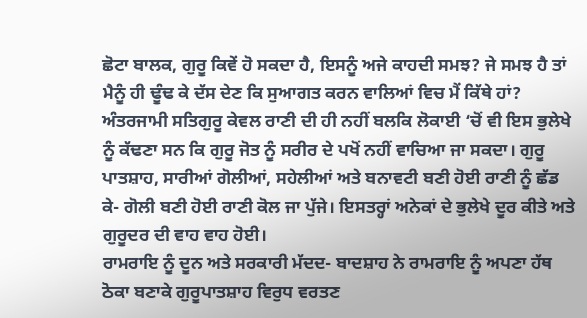ਛੋਟਾ ਬਾਲਕ, ਗੁਰੂ ਕਿਵੇਂ ਹੋ ਸਕਦਾ ਹੈ, ਇਸਨੂੰ ਅਜੇ ਕਾਹਦੀ ਸਮਝ? ਜੇ ਸਮਝ ਹੈ ਤਾਂ ਮੈਨੂੰ ਹੀ ਢੂੰਢ ਕੇ ਦੱਸ ਦੇਣ ਕਿ ਸੁਆਗਤ ਕਰਨ ਵਾਲਿਆਂ ਵਿਚ ਮੈਂ ਕਿੱਥੇ ਹਾਂ? ਅੰਤਰਜਾਮੀ ਸਤਿਗੁਰੂ ਕੇਵਲ ਰਾਣੀ ਦੀ ਹੀ ਨਹੀਂ ਬਲਕਿ ਲੋਕਾਈ ‘ਚੋਂ ਵੀ ਇਸ ਭੁਲੇਖੇ ਨੂੰ ਕੱਢਣਾ ਸਨ ਕਿ ਗੁਰੂ ਜੋਤ ਨੂੰ ਸਰੀਰ ਦੇ ਪਖੋਂ ਨਹੀਂ ਵਾਚਿਆ ਜਾ ਸਕਦਾ। ਗੁਰੂ ਪਾਤਸ਼ਾਹ, ਸਾਰੀਆਂ ਗੋਲੀਆਂ, ਸਹੇਲੀਆਂ ਅਤੇ ਬਨਾਵਟੀ ਬਣੀ ਹੋਈ ਰਾਣੀ ਨੂੰ ਛੱਡ ਕੇ- ਗੋਲੀ ਬਣੀ ਹੋਈ ਰਾਣੀ ਕੋਲ ਜਾ ਪੁੱਜੇ। ਇਸਤਰ੍ਹਾਂ ਅਨੇਕਾਂ ਦੇ ਭੁਲੇਖੇ ਦੂਰ ਕੀਤੇ ਅਤੇ ਗੁਰੂਦਰ ਦੀ ਵਾਹ ਵਾਹ ਹੋਈ।
ਰਾਮਰਾਇ ਨੂੰ ਦੂਨ ਅਤੇ ਸਰਕਾਰੀ ਮੱਦਦ- ਬਾਦਸ਼ਾਹ ਨੇ ਰਾਮਰਾਇ ਨੂੰ ਅਪਣਾ ਹੱਥ ਠੋਕਾ ਬਣਾਕੇ ਗੁਰੂਪਾਤਸ਼ਾਹ ਵਿਰੁਧ ਵਰਤਣ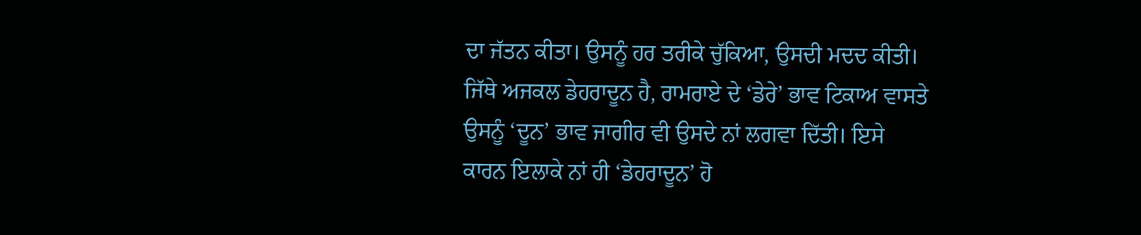ਦਾ ਜੱਤਨ ਕੀਤਾ। ਉਸਨੂੰ ਹਰ ਤਰੀਕੇ ਚੁੱਕਿਆ, ਉਸਦੀ ਮਦਦ ਕੀਤੀ। ਜਿੱਥੇ ਅਜਕਲ ਡੇਹਰਾਦੂਨ ਹੈ, ਰਾਮਰਾਏ ਦੇ ‘ਡੇਰੇ’ ਭਾਵ ਟਿਕਾਅ ਵਾਸਤੇ ਉਸਨੂੰ ‘ਦੂਨ’ ਭਾਵ ਜਾਗੀਰ ਵੀ ਉਸਦੇ ਨਾਂ ਲਗਵਾ ਦਿੱਤੀ। ਇਸੇ ਕਾਰਨ ਇਲਾਕੇ ਨਾਂ ਹੀ ‘ਡੇਹਰਾਦੂਨ’ ਹੋ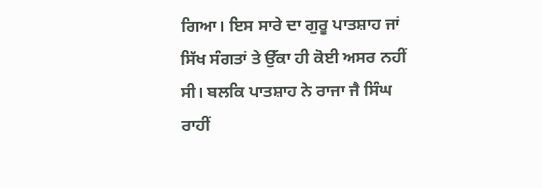ਗਿਆ। ਇਸ ਸਾਰੇ ਦਾ ਗੁਰੂ ਪਾਤਸ਼ਾਹ ਜਾਂ ਸਿੱਖ ਸੰਗਤਾਂ ਤੇ ਉੱਕਾ ਹੀ ਕੋਈ ਅਸਰ ਨਹੀਂ ਸੀ। ਬਲਕਿ ਪਾਤਸ਼ਾਹ ਨੇ ਰਾਜਾ ਜੈ ਸਿੰਘ ਰਾਹੀਂ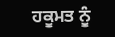ਹਕੂਮਤ ਨੂੰ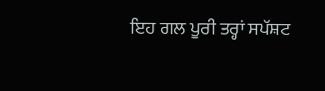ਇਹ ਗਲ ਪੂਰੀ ਤਰ੍ਹਾਂ ਸਪੱਸ਼ਟ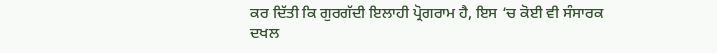ਕਰ ਦਿੱਤੀ ਕਿ ਗੁਰਗੱਦੀ ਇਲਾਹੀ ਪ੍ਰੋਗਰਾਮ ਹੈ, ਇਸ ‘ਚ ਕੋਈ ਵੀ ਸੰਸਾਰਕ ਦਖਲ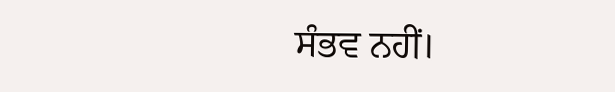ਸੰਭਵ ਨਹੀਂ।